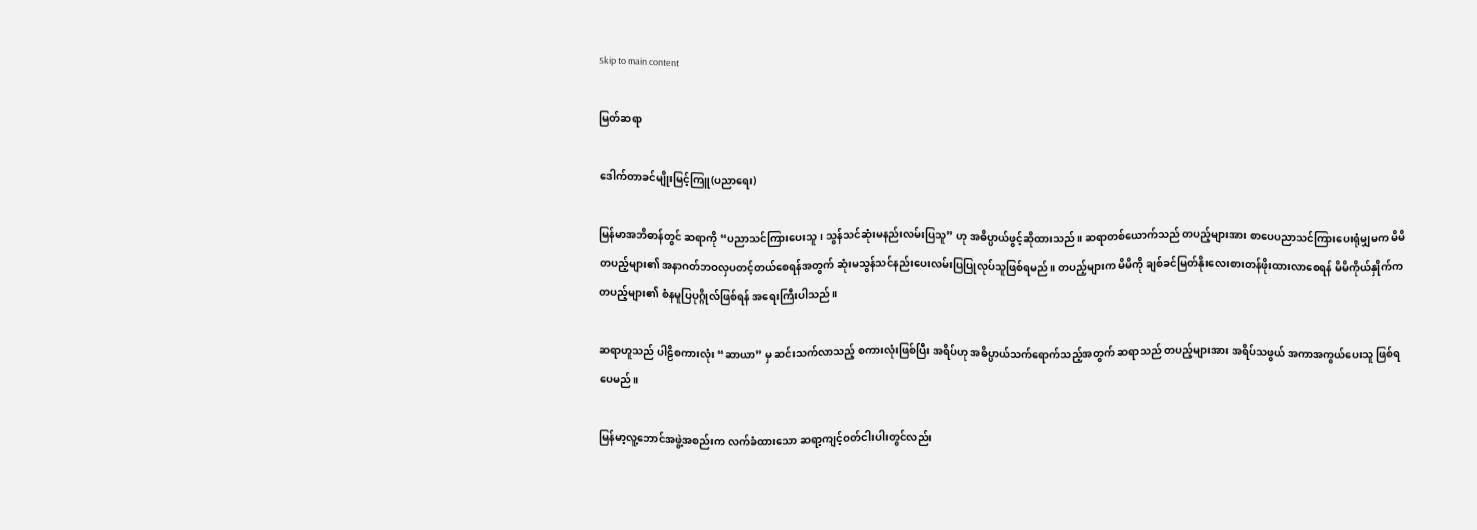Skip to main content

မြတ်ဆရာ

ဒေါက်တာခင်မျိုးမြင့်ကြူ(ပညာရေး)

မြန်မာအဘိဓာန်တွင် ဆရာကို “ပညာသင်ကြားပေးသူ၊ သွန်သင်ဆုံးမနည်းလမ်းပြသူ” ဟု အဓိပ္ပာယ်ဖွင့်ဆိုထားသည်။ ဆရာတစ်ယောက်သည် တပည့်များအား စာပေပညာသင်ကြားပေးရုံမျှမက မိမိတပည့်များ၏ အနာဂတ်ဘဝလှပတင့်တယ်စေရန်အတွက် ဆုံးမသွန်သင်နည်းပေးလမ်းပြပြုလုပ်သူဖြစ်ရမည်။ တပည့်များက မိမိကို ချစ်ခင်မြတ်နိုးလေးစားတန်ဖိုးထားလာစေရန် မိမိကိုယ်နှိုက်က တပည့်များ၏ စံနမူပြပုဂ္ဂိုလ်ဖြစ်ရန် အရေးကြီးပါသည်။

ဆရာဟူသည် ပါဠိစကားလုံး “ဆာယာ” မှ ဆင်းသက်လာသည့် စကားလုံးဖြစ်ပြီး အရိပ်ဟု အဓိပ္ပာယ်သက်ရောက်သည့်အတွက် ဆရာသည် တပည့်များအား အရိပ်သဖွယ် အကာအကွယ်ပေးသူ ဖြစ်ရပေမည်။

မြန်မာ့လူ့ဘောင်အဖွဲ့အစည်းက လက်ခံထားသော ဆရာ့ကျင့်ဝတ်ငါးပါးတွင်လည်း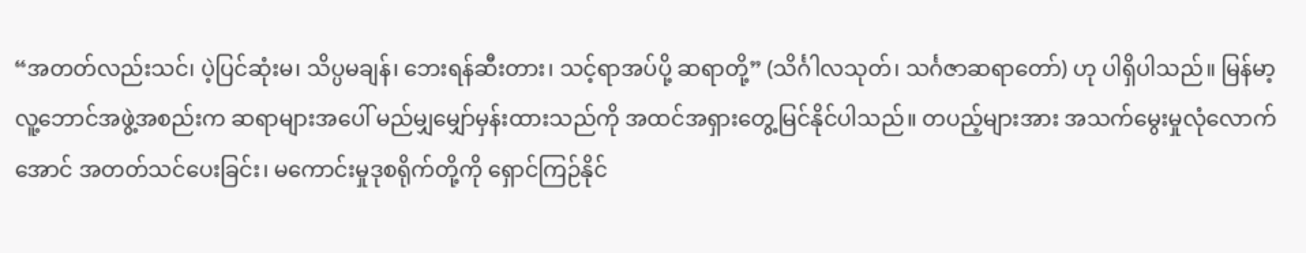“အတတ်လည်းသင်၊ ပဲ့ပြင်ဆုံးမ၊ သိပ္ပမချန်၊ ဘေးရန်ဆီးတား၊ သင့်ရာအပ်ပို့ ဆရာတို့” (သိင်္ဂါလသုတ်၊ သင်္ဂဇာဆရာတော်) ဟု ပါရှိပါသည်။ မြန်မာ့လူ့ဘောင်အဖွဲ့အစည်းက ဆရာများအပေါ် မည်မျှမျှော်မှန်းထားသည်ကို အထင်အရှားတွေ့မြင်နိုင်ပါသည်။ တပည့်များအား အသက်မွေးမှုလုံလောက်အောင် အတတ်သင်ပေးခြင်း၊ မကောင်းမှုဒုစရိုက်တို့ကို ရှောင်ကြဉ်နိုင်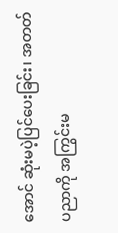အောင် ဆုံးမပဲ့ပြင်ပေးခြင်း၊ အတတ်ပညာကို အကြွင်းမ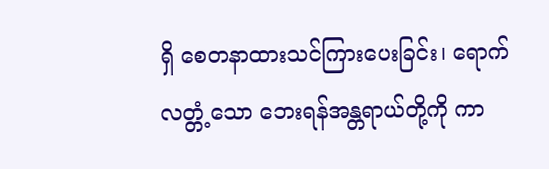ရှိ စေတနာထားသင်ကြားပေးခြင်း၊ ရောက်လတ္တံ့သော ဘေးရန်အန္တရာယ်တို့ကို ကာ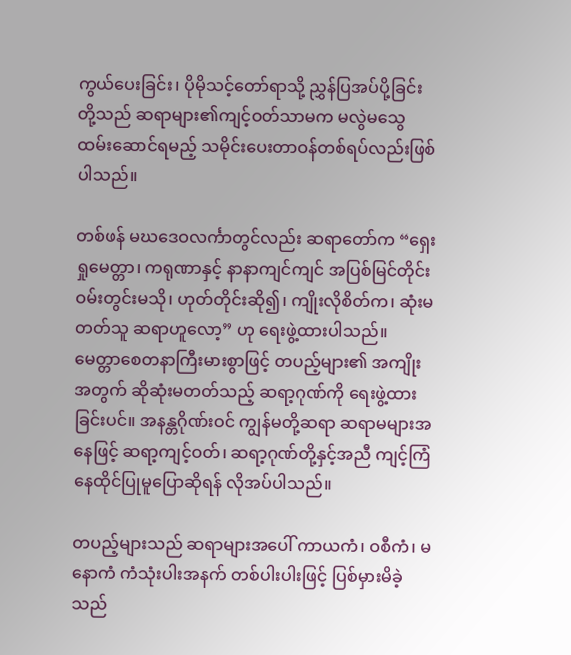ကွယ်ပေးခြင်း၊ ပိုမိုသင့်တော်ရာသို့ ညွှန်ပြအပ်ပို့ခြင်းတို့သည် ဆရာများ၏ကျင့်ဝတ်သာမက မလွဲမသွေထမ်းဆောင်ရမည့် သမိုင်းပေးတာဝန်တစ်ရပ်လည်းဖြစ်ပါသည်။

တစ်ဖန် မဃဒေဝလင်္ကာတွင်လည်း ဆရာတော်က “ရှေးရှုမေတ္တာ၊ ကရုဏာနှင့် နာနာကျင်ကျင် အပြစ်မြင်တိုင်း ဝမ်းတွင်းမသို၊ ဟုတ်တိုင်းဆို၍၊ ကျိုးလိုစိတ်က၊ ဆုံးမတတ်သူ ဆရာဟူလော့” ဟု ရေးဖွဲ့ထားပါသည်။ မေတ္တာစေတနာကြီးမားစွာဖြင့် တပည့်များ၏ အကျိုးအတွက် ဆိုဆုံးမတတ်သည့် ဆရာ့ဂုဏ်ကို ရေးဖွဲ့ထားခြင်းပင်။ အနန္တဂိုဏ်းဝင် ကျွန်မတို့ဆရာ ဆရာမများအနေဖြင့် ဆရာ့ကျင့်ဝတ်၊ ဆရာ့ဂုဏ်တို့နှင့်အညီ ကျင့်ကြံနေထိုင်ပြုမူပြောဆိုရန် လိုအပ်ပါသည်။

တပည့်များသည် ဆရာများအပေါ် ကာယကံ၊ ဝစီကံ၊ မနောကံ ကံသုံးပါးအနက် တစ်ပါးပါးဖြင့် ပြစ်မှားမိခဲ့သည်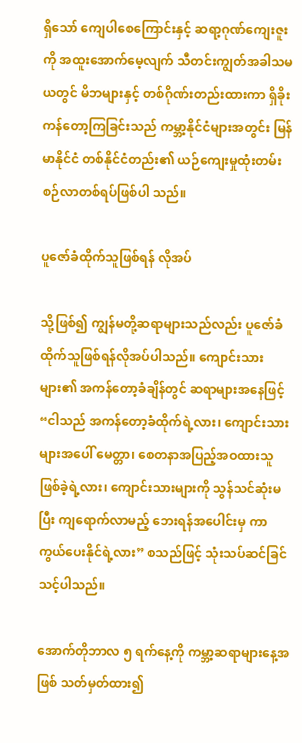ရှိသော် ကျေပါစေကြောင်းနှင့် ဆရာ့ဂုဏ်ကျေးဇူးကို အထူးအောက်မေ့လျက် သီတင်းကျွတ်အခါသမယတွင် မိဘများနှင့် တစ်ဂိုဏ်းတည်းထားကာ ရှိခိုးကန်တော့ကြခြင်းသည် ကမ္ဘာ့နိုင်ငံများအတွင်း မြန်မာနိုင်ငံ တစ်နိုင်ငံတည်း၏ ယဉ်ကျေးမှုထုံးတမ်းစဉ်လာတစ်ရပ်ဖြစ်ပါ သည်။

ပူဇော်ခံထိုက်သူဖြစ်ရန် လိုအပ်

သို့ဖြစ်၍ ကျွန်မတို့ဆရာများသည်လည်း ပူဇော်ခံထိုက်သူဖြစ်ရန်လိုအပ်ပါသည်။ ကျောင်းသားများ၏ အကန်တော့ခံချိန်တွင် ဆရာများအနေဖြင့် “ငါသည် အကန်တော့ခံထိုက်ရဲ့လား၊ ကျောင်းသားများအပေါ် မေတ္တာ၊ စေတနာအပြည့်အဝထားသူ ဖြစ်ခဲ့ရဲ့လား၊ ကျောင်းသားများကို သွန်သင်ဆုံးမပြီး ကျရောက်လာမည့် ဘေးရန်အပေါင်းမှ ကာကွယ်ပေးနိုင်ရဲ့လား” စသည်ဖြင့် သုံးသပ်ဆင်ခြင်သင့်ပါသည်။

အောက်တိုဘာလ ၅ ရက်နေ့ကို ကမ္ဘာ့ဆရာများနေ့အဖြစ် သတ်မှတ်ထား၍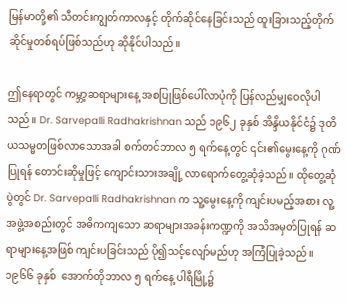မြန်မာတို့၏ သီတင်းကျွတ်ကာလနှင့် တိုက်ဆိုင်နေခြင်းသည် ထူးခြားသည့်တိုက်ဆိုင်မှုတစ်ရပ်ဖြစ်သည်ဟု ဆိုနိုင်ပါသည်။

ဤနေရာတွင် ကမ္ဘာ့ဆရာများနေ့ အစပြုဖြစ်ပေါ်လာပုံကို ပြန်လည်မျှဝေလိုပါသည်။ Dr. Sarvepalli Radhakrishnan သည် ၁၉၆၂ ခုနှစ် အိန္ဒိယနိုင်ငံ၌ ဒုတိယသမ္မတဖြစ်လာသောအခါ စက်တင်ဘာလ ၅ ရက်နေ့တွင် ၎င်း၏မွေးနေ့ကို ဂုဏ်ပြုရန် တောင်းဆိုမှုဖြင့် ကျောင်းသားအချို့ လာရောက်တွေ့ဆုံခဲ့သည်။ ထိုတွေ့ဆုံပွဲတွင် Dr. Sarvepalli Radhakrishnan က သူ့မွေးနေ့ကို ကျင်းပမည့်အစား လူ့အဖွဲ့အစည်းတွင် အဓိကကျသော ဆရာများအခန်းကဏ္ဍကို အသိအမှတ်ပြုရန် ဆရာများနေ့အဖြစ် ကျင်းပခြင်းသည် ပို၍သင့်လျော်မည်ဟု အကြံပြုခဲ့သည်။ ၁၉၆၆ ခုနှစ်  အောက်တိုဘာလ ၅ ရက်နေ့ ပါရီမြို့၌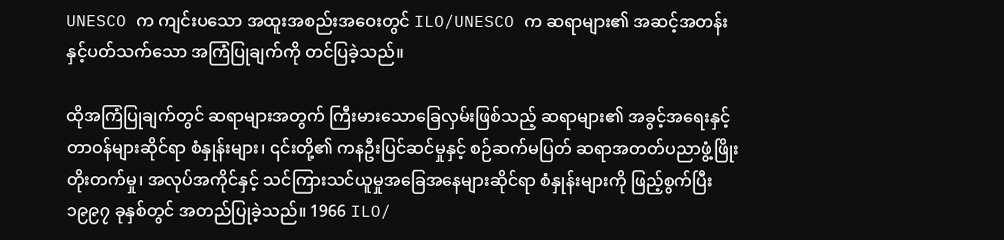UNESCO က ကျင်းပသော အထူးအစည်းအဝေးတွင် ILO/UNESCO က ဆရာများ၏ အဆင့်အတန်းနှင့်ပတ်သက်သော အကြံပြုချက်ကို တင်ပြခဲ့သည်။

ထိုအကြံပြုချက်တွင် ဆရာများအတွက် ကြီးမားသောခြေလှမ်းဖြစ်သည့် ဆရာများ၏ အခွင့်အရေးနှင့် တာဝန်များဆိုင်ရာ စံနှုန်းများ၊ ၎င်းတို့၏ ကနဦးပြင်ဆင်မှုနှင့် စဉ်ဆက်မပြတ် ဆရာအတတ်ပညာဖွံ့ဖြိုးတိုးတက်မှု၊ အလုပ်အကိုင်နှင့် သင်ကြားသင်ယူမှုအခြေအနေများဆိုင်ရာ စံနှုန်းများကို ဖြည့်စွက်ပြီး ၁၉၉၇ ခုနှစ်တွင် အတည်ပြုခဲ့သည်။ 1966 ILO/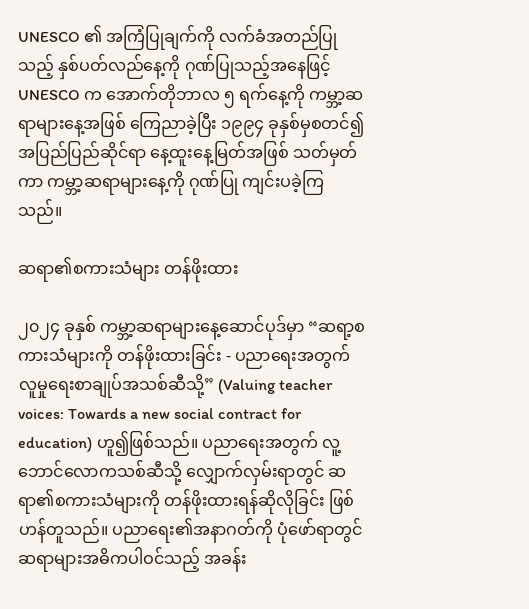UNESCO ၏ အကြံပြုချက်ကို လက်ခံအတည်ပြုသည့် နှစ်ပတ်လည်နေ့ကို ဂုဏ်ပြုသည့်အနေဖြင့် UNESCO က အောက်တိုဘာလ ၅ ရက်နေ့ကို ကမ္ဘာ့ဆရာများနေ့အဖြစ် ကြေညာခဲ့ပြီး ၁၉၉၄ ခုနှစ်မှစတင်၍ အပြည်ပြည်ဆိုင်ရာ နေ့ထူးနေ့မြတ်အဖြစ် သတ်မှတ်ကာ ကမ္ဘာ့ဆရာများနေ့ကို ဂုဏ်ပြု ကျင်းပခဲ့ကြသည်။

ဆရာ၏စကားသံများ တန်ဖိုးထား

၂၀၂၄ ခုနှစ် ကမ္ဘာ့ဆရာများနေ့ဆောင်ပုဒ်မှာ “ဆရာ့စကားသံများကို တန်ဖိုးထားခြင်း - ပညာရေးအတွက် လူမှုရေးစာချုပ်အသစ်ဆီသို့” (Valuing teacher voices: Towards a new social contract for education) ဟူ၍ဖြစ်သည်။ ပညာရေးအတွက် လူ့ဘောင်လောကသစ်ဆီသို့ လျှောက်လှမ်းရာတွင် ဆရာ၏စကားသံများကို တန်ဖိုးထားရန်ဆိုလိုခြင်း ဖြစ်ဟန်တူသည်။ ပညာရေး၏အနာဂတ်ကို ပုံဖော်ရာတွင် ဆရာများအဓိကပါဝင်သည့် အခန်း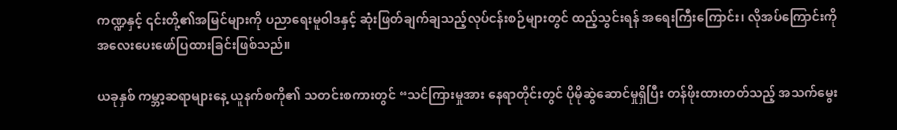ကဏ္ဍနှင့် ၎င်းတို့၏အမြင်များကို ပညာရေးမူဝါဒနှင့် ဆုံးဖြတ်ချက်ချသည့်လုပ်ငန်းစဉ်များတွင် ထည့်သွင်းရန် အရေးကြီးကြောင်း၊ လိုအပ်ကြောင်းကို အလေးပေးဖော်ပြထားခြင်းဖြစ်သည်။

ယခုနှစ် ကမ္ဘာ့ဆရာများနေ့ ယူနက်စကို၏ သတင်းစကားတွင် “သင်ကြားမှုအား နေရာတိုင်းတွင် ပိုမိုဆွဲဆောင်မှုရှိပြီး တန်ဖိုးထားတတ်သည့် အသက်မွေး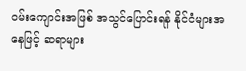ဝမ်းကျောင်းအဖြစ် အသွင်ပြောင်းရန် နိုင်ငံများအနေဖြင့် ဆရာများ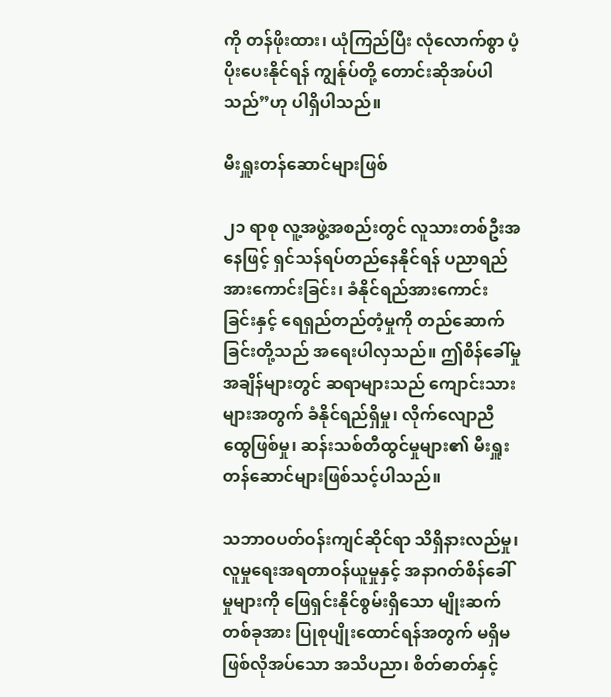ကို တန်ဖိုးထား၊ ယုံကြည်ပြီး လုံလောက်စွာ ပံ့ပိုးပေးနိုင်ရန် ကျွန်ုပ်တို့ တောင်းဆိုအပ်ပါသည်”ဟု ပါရှိပါသည်။

မီးရှူးတန်ဆောင်များဖြစ်

၂၁ ရာစု လူ့အဖွဲ့အစည်းတွင် လူသားတစ်ဦးအနေဖြင့် ရှင်သန်ရပ်တည်နေနိုင်ရန် ပညာရည်အားကောင်းခြင်း၊ ခံနိုင်ရည်အားကောင်းခြင်းနှင့် ရေရှည်တည်တံ့မှုကို တည်ဆောက်ခြင်းတို့သည် အရေးပါလှသည်။ ဤစိန်ခေါ်မှုအချိန်များတွင် ဆရာများသည် ကျောင်းသားများအတွက် ခံနိုင်ရည်ရှိမှု၊ လိုက်လျောညီထွေဖြစ်မှု၊ ဆန်းသစ်တီထွင်မှုများ၏ မီးရှူးတန်ဆောင်များဖြစ်သင့်ပါသည်။

သဘာဝပတ်ဝန်းကျင်ဆိုင်ရာ သိရှိနားလည်မှု၊ လူမှုရေးအရတာဝန်ယူမှုနှင့် အနာဂတ်စိန်ခေါ်မှုများကို ဖြေရှင်းနိုင်စွမ်းရှိသော မျိုးဆက်တစ်ခုအား ပြုစုပျိုးထောင်ရန်အတွက် မရှိမဖြစ်လိုအပ်သော အသိပညာ၊ စိတ်ဓာတ်နှင့်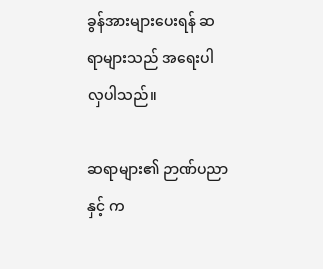ခွန်အားများပေးရန် ဆရာများသည် အရေးပါလှပါသည်။

ဆရာများ၏ ဉာဏ်ပညာနှင့် က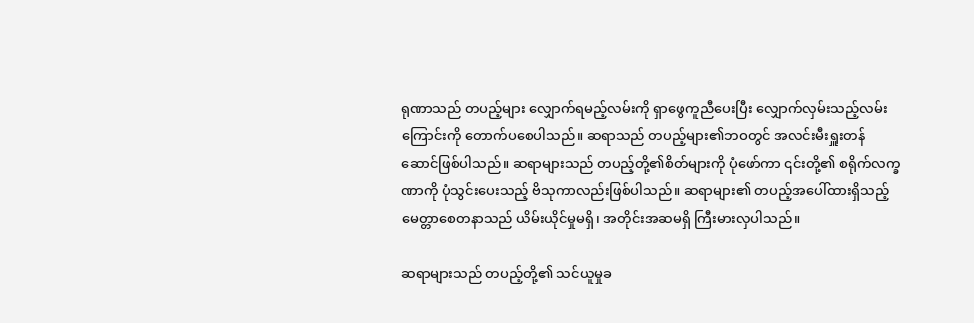ရုဏာသည် တပည့်များ လျှောက်ရမည့်လမ်းကို ရှာဖွေကူညီပေးပြီး လျှောက်လှမ်းသည့်လမ်းကြောင်းကို တောက်ပစေပါသည်။ ဆရာသည် တပည့်များ၏ဘဝတွင် အလင်းမီးရှူးတန်ဆောင်ဖြစ်ပါသည်။ ဆရာများသည် တပည့်တို့၏စိတ်များကို ပုံဖော်ကာ ၎င်းတို့၏ စရိုက်လက္ခဏာကို ပုံသွင်းပေးသည့် ဗိသုကာလည်းဖြစ်ပါသည်။ ဆရာများ၏ တပည့်အပေါ်ထားရှိသည့် မေတ္တာစေတနာသည် ယိမ်းယိုင်မှုမရှိ၊ အတိုင်းအဆမရှိ ကြီးမားလှပါသည်။

ဆရာများသည် တပည့်တို့၏ သင်ယူမှုခ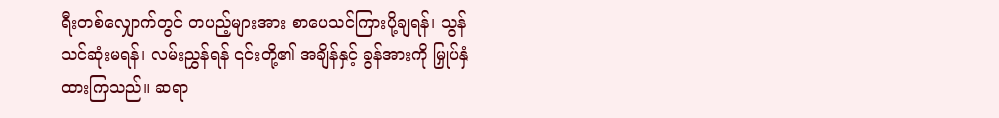ရီးတစ်လျှောက်တွင် တပည့်များအား စာပေသင်ကြားပို့ချရန်၊ သွန်သင်ဆုံးမရန်၊ လမ်းညွှန်ရန် ၎င်းတို့၏ အချိန်နှင့် ခွန်အားကို မြှုပ်နှံထားကြသည်။ ဆရာ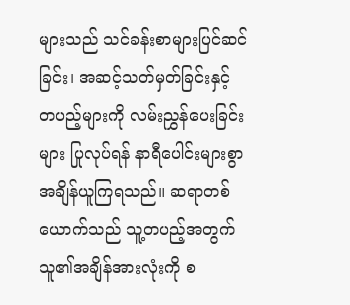များသည် သင်ခန်းစာများပြင်ဆင်ခြင်း၊ အဆင့်သတ်မှတ်ခြင်းနှင့် တပည့်များကို လမ်းညွှန်ပေးခြင်းများ ပြုလုပ်ရန် နာရီပေါင်းများစွာ အချိန်ယူကြရသည်။ ဆရာတစ်ယောက်သည် သူ့တပည့်အတွက် သူ၏အချိန်အားလုံးကို စ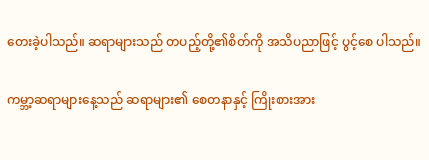တေးခဲ့ပါသည်။ ဆရာများသည် တပည့်တို့၏စိတ်ကို အသိပညာဖြင့် ပွင့်စေ ပါသည်။

ကမ္ဘာ့ဆရာများနေ့သည် ဆရာများ၏ စေတနာနှင့် ကြိုးစားအား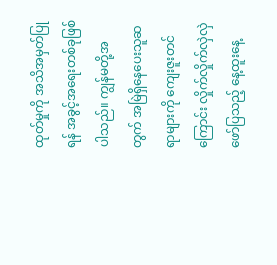ထုတ်မှုကို အသိအမှတ်ပြုရန် အခွင့်အရေးတစ်ခုဖြစ်ပါသည်။ ကျွန်မတို့အတွက် အမြဲရှိနေပေးသူဆရာများကို ကျေးဇူးတင်ကြောင်း လှိုက်လှိုက်လှဲလှဲဖော်ပြသည့် နေ့ထူးနေ့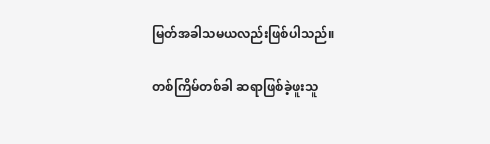မြတ်အခါသမယလည်းဖြစ်ပါသည်။

တစ်ကြိမ်တစ်ခါ ဆရာဖြစ်ခဲ့ဖူးသူ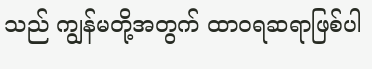သည် ကျွန်မတို့အတွက် ထာဝရဆရာဖြစ်ပါ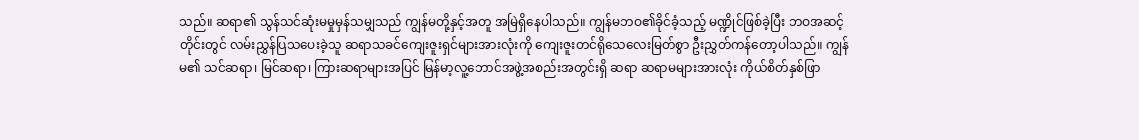သည်။ ဆရာ၏ သွန်သင်ဆုံးမမှုမှန်သမျှသည် ကျွန်မတို့နှင့်အတူ အမြဲရှိနေပါသည်။ ကျွန်မဘဝ၏ခိုင်ခံ့သည့် မဏ္ဍိုင်ဖြစ်ခဲ့ပြီး ဘဝအဆင့်တိုင်းတွင် လမ်းညွှန်ပြသပေးခဲ့သူ ဆရာသခင်ကျေးဇူးရှင်များအားလုံးကို ကျေးဇူးတင်ရိုသေလေးမြတ်စွာ ဦးညွှတ်ကန်တော့ပါသည်။ ကျွန်မ၏ သင်ဆရာ၊ မြင်ဆရာ၊ ကြားဆရာများအပြင် မြန်မာ့လူ့ဘောင်အဖွဲ့အစည်းအတွင်းရှိ ဆရာ ဆရာမများအားလုံး ကိုယ်စိတ်နှစ်ဖြာ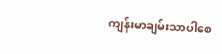ကျန်းမာချမ်းသာပါစေ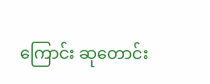ကြောင်း ဆုတောင်း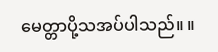မေတ္တာပို့သအပ်ပါသည်။ ။